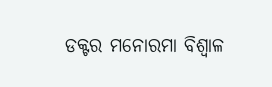ଡକ୍ଟର ମନୋରମା ବିଶ୍ୱାଳ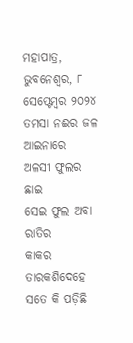ମହାପାତ୍ର, ଭୁବନେଶ୍ୱର, ୮ ସେପ୍ଟେମ୍ବର ୨୦୨୪
ତମସା ନଈର ଜଳ ଆଇନାରେ
ଅଳସୀ ଫୁଲର ଛାଇ
ସେଇ ଫୁଲ ଅବା ରାତିର
କାକର ତାରକଶିଦେହେ
ସତେ କି ପଡ଼ିଛି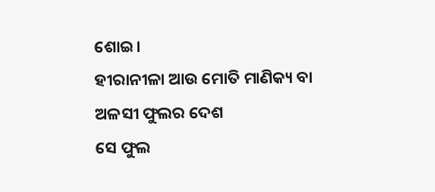ଶୋଇ।
ହୀରାନୀଳା ଆଉ ମୋତି ମାଣିକ୍ୟ ବା
ଅଳସୀ ଫୁଲର ଦେଶ
ସେ ଫୁଲ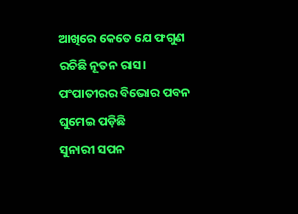ଆଖିରେ କେତେ ଯେ ଫଗୁଣ
ରଚିଛି ନୂତନ ରାସ।
ପଂପାତୀରର ବିଭୋର ପବନ
ଘୁମେଇ ପଡ଼ିଛି
ସୁନାରୀ ସପନ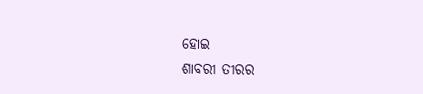ହୋଇ
ଶାବରୀ ତୀରର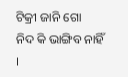ଟିକ୍ରୀ ଜାନି ଗୋ
ନିଦ କି ଭାଙ୍ଗିବ ନାହିଁ ।